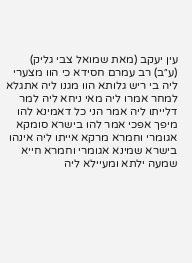עין יעקב (מאת שמואל צבי גליק)
(ע״ב) רב עמרם חסידא כי הוו מצערי ליה בי ריש גלותא הוו מגנו ליה אתגלא למחר אמרו ליה מאי ניחא ליה למר דלייתו ליה אמר הני כל דאמינא להו מיפך אפכי אמר להו בישרא סומקא אגומרי וחמרא מרקא אייתו ליה אינהו בישרא שמינא אגומרי וחמרא חייא שמעה ילתא ומעיילא ליה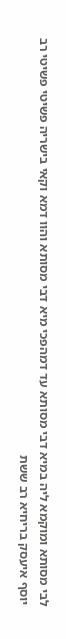לבי מסותא ומוקמא ליה במיא דבי מסותא עד דמהפכי מיא דבי מסותא והוו דמא וקאי בישריה פשיטי פשיטי רב יוסף איעסק בריחיא רב ששת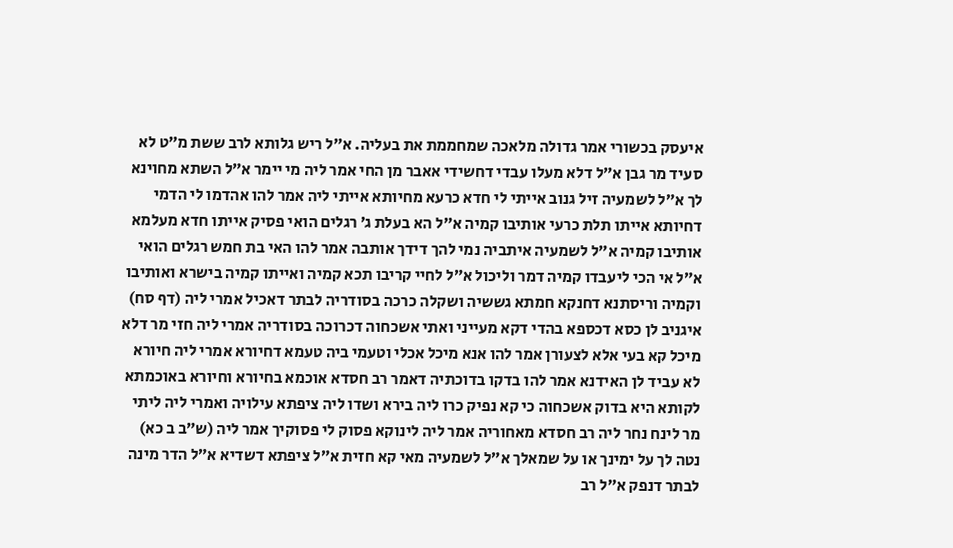איעסק בכשורי אמר גדולה מלאכה שמחממת את בעליה. א״ל ריש גלותא לרב ששת מ״ט לא סעיד מר גבן א״ל דלא מעלו עבדי דחשידי אאבר מן החי אמר ליה מי יימר א״ל השתא מחוינא לך א״ל לשמעיה זיל גנוב אייתי לי חדא כרעא מחיותא אייתי ליה אמר להו אהדמו לי הדמי דחיותא אייתו תלת כרעי אותיבו קמיה א״ל הא בעלת ג׳ רגלים הואי פסיק אייתו חדא מעלמא אותיבו קמיה א״ל לשמעיה איתביה נמי להך דידך אותבה אמר להו האי בת חמש רגלים הואי א״ל אי הכי ליעבדו קמיה דמר וליכול א״ל לחיי קריבו תכא קמיה ואייתו קמיה בישרא ואותיבו וקמיה וריסתנא דחנקא חמתא גששיה ושקלה כרכה בסודריה לבתר דאכיל אמרי ליה (דף סח) איגניב לן כסא דכספא בהדי דקא מעייני ואתי אשכחוה דכרוכה בסודריה אמרי ליה חזי מר דלא מיכל קא בעי אלא לצעורן אמר להו אנא מיכל אכלי וטעמי ביה טעמא דחיורא אמרי ליה חיורא לא עביד לן האידנא אמר להו בדקו בדוכתיה דאמר רב חסדא אוכמא בחיורא וחיורא באוכמתא לקותא היא בדוק אשכחוה כי קא נפיק כרו ליה בירא ושדו ליה ציפתא עילויה ואמרי ליה ליתי מר לינח נחר ליה רב חסדא מאחוריה אמר ליה לינוקא פסוק לי פסוקיך אמר ליה (ש״ב ב כא) נטה לך על ימינך או על שמאלך א״ל לשמעיה מאי קא חזית א״ל ציפתא דשדיא א״ל הדר מינה לבתר דנפק א״ל רב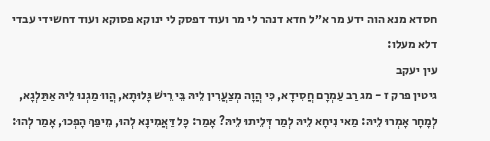חסדא מנא הוה ידע מר א״ל חדא דנהר לי מר ועוד דפסק לי ינוקא פסוקא ועוד דחשידי עבדי דלא מעלו:
עין יעקב
גיטין פרק ז - מג רַב עַמְרָם חֲסִידָא, כִּי הֲוָה מְצַעֲרִין לֵיהּ בֵּי רֵישׁ גָּלוּתָא, הֲווּ מַגְנוּ לֵיהּ אַתַּלְגָא, לְמָחָר אָמְרוּ לֵיהּ: מַאי נִיחָא לֵיהּ לְמַר דְּלֵיתוּ לֵיהּ? אָמַר: כָּל דַּאֲמִינָא לְהוּ, מֵיפַּךְ הָפְכוּ, אָמַר לְהוּ: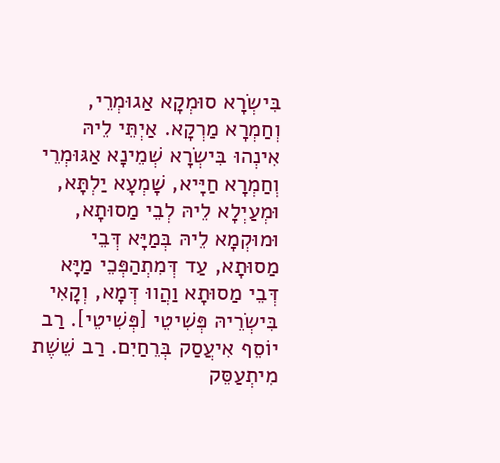בִּישְׂרָא סוּמְקָא אַגוּמְרֵי, וְחַמְרָא מַרְקָא. אַיְתֵּי לֵיהּ אִינְהוּ בִּישְׂרָא שְׁמֵינָא אַגּוּמְרֵי וְחַמְרָא חַיָּיא, שָׁמְעָא יַלְתָּא, וּמְעַיְלָא לֵיהּ לְבֵי מַסוּתָא, וּמוּקְמָא לֵיהּ בְּמַיָּא דְּבֵי מַסוּתָא, עַד דְּמִתְהַפְּכֵי מַיָּא דְּבֵי מַסוּתָא וַהֲווּ דְּמָא, וְקָאִי בִּישְׂרֵיהּ פְּשִׁיטֵי [פְּשִׁיטֵי]. רַב יוֹסֵף אִיעֲסַק בְּרֵחַיִם. רַב שֵׁשֶׁת מִיתְעַסֵּק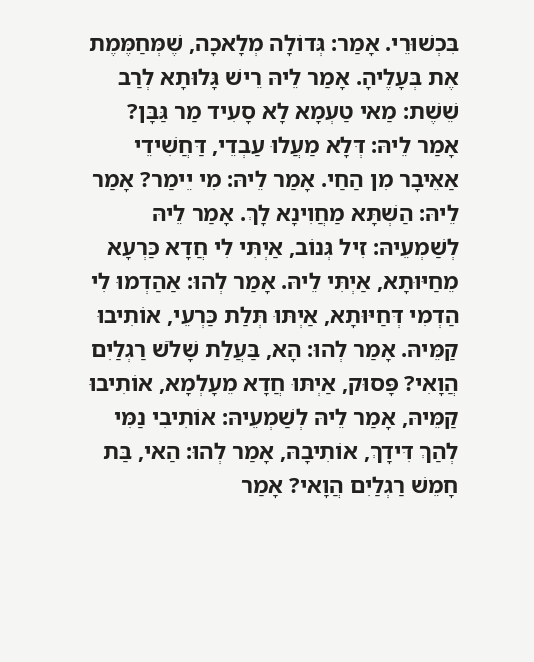בִּכְשׁוּרֵי. אָמַר: גְּדוֹלָה מְלָאכָה, שֶׁמְּחַמֶּמֶת אֶת בְּעָלֶיהָ. אָמַר לֵיהּ רֵישׁ גָּלוּתָא לְרַב שֵׁשֶׁת: מַאי טַעְמָא לָא סָעִיד מַר גַּבָּן? אָמַר לֵיהּ: דְּלָא מַעֲלוּ עַבְדֵי, דַּחֲשִׁידֵי אַאֵיבָר מִן הַחַי. אָמַר לֵיהּ: מִי יֵימַר? אָמַר לֵיהּ: הַשְׁתָּא מַחֲוִינָא לָךְ. אָמַר לֵיהּ לְשַׁמְעֵיהּ: זִיל גְּנוֹב, אַיְתִּי לִי חֲדָא כַּרְעָא מֵחַיּוּתָא, אַיְתִּי לֵיהּ. אָמַר לְהוּ: אַהַדְמוּ לִי הַדְמִי דְּחַיּוּתָא, אַיְתּוּ תְּלַת כַּרְעֵי, אוֹתִיבוּ קַמֵּיהּ. אָמַר לְהוּ: הָא, בַּעֲלַת שָׁלֹשׁ רַגְלַיִם הֲוָאִי? פָּסוּק, אַיְתּוּ חֲדָא מֵעָלְמָא, אוֹתִיבוּ קַמֵּיהּ, אָמַר לֵיהּ לְשַׁמְעֵיהּ: אוֹתִיבִי נַמִּי לְהַךְ דִּידָךְ, אוֹתִיבָהּ, אָמַר לְהוּ: הַאי, בַּת חָמֵשׁ רַגְלַיִם הֲוָאי? אָמַר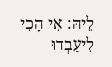לֵיהּ: אִי הָכִי לִיעַבְדוּ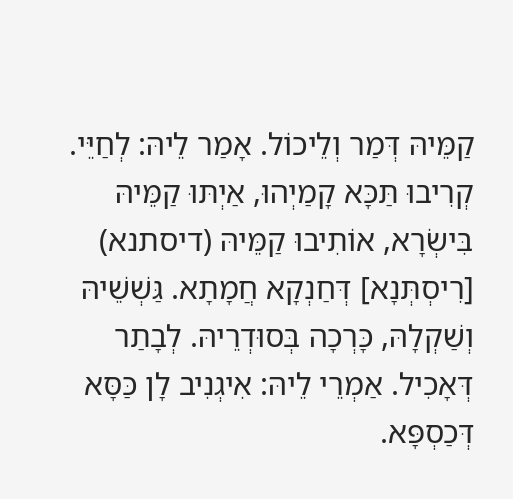קַמֵּיהּ דְּמַר וְלֵיכוֹל. אָמַר לֵיהּ: לְחַיֵּי. קְרִיבוּ תַּכָּא קָמַיְהוּ, אַיְתּוּ קַמֵּיהּ בִּישְׂרָא, אוֹתִיבוּ קַמֵּיהּ (דיסתנא) [רִיסְתְּנָא] דְּחַנְקָא חֲמָתָא. גַּשְׁשֵׁיהּ וְשַׁקְלָהּ, כָּרְכָה בְּסוּדְרֵיהּ. לְבָתַר דְּאָכִיל. אַמְרֵי לֵיהּ: אִיגְנִיב לָן כַּסָּא דְּכַסְפָּא.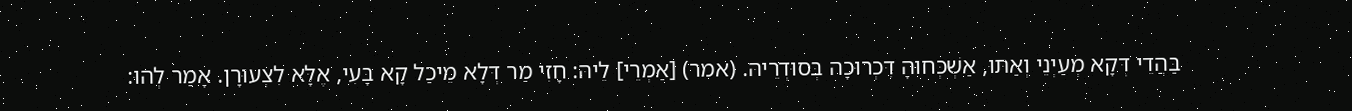בַּהֲדֵי דְּקָא מְעַיְנֵי וְאַתּוּ, אַשְׁכְּחוּהָ דִּכְרוּכָה בְּסוּדְרֵיהּ. (אמר) [אַמְרֵי] לֵיהּ: חָזִי מַר דְּלָא מֵיכַל קָא בָּעִי, אֶלָּא לִצְעוּרָן. אָמַר לְהוּ: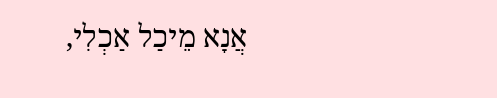אֲנָא מֵיכַל אַכְלִי,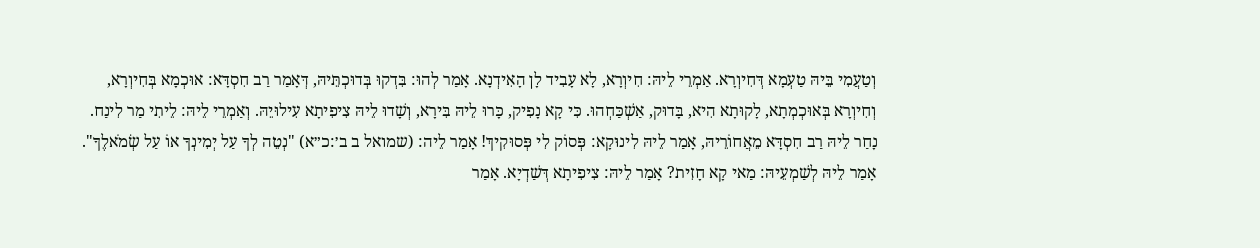וְטַעֲמִי בֵּיהּ טַעְמָא דְּחִיוְרָא. אַמְרֵי לֵיהּ: חִיוְרָא, לָא עָבִיד לָן הָאִידְנָא. אָמַר לְהוּ: בִּדְקוּ בְּדוּכְתֵּיהּ, דְּאָמַר רַב חִסְדָּא: אוּכְמָא בְּחִיוְרָא, וְחִיוְרָא בְּאוּכְמְתָא, לָקוּתָא הִיא, בָּדוּק, אַשְׁכַּחְהוּ. כִּי קָא נָפִיק, כָּרוּ לֵיהּ בִּירָא, וְשָׁדוּ לֵיהּ צִיפִיתָא עִילוּיֵהּ. וְאַמְרֵי לֵיהּ: לֵיתִי מַר לִינַח. נָחַר לֵיהּ רַב חִסְדָּא מֵאֲחוֹרֵיהּ, אָמַר לֵיהּ לִינוּקָא: פְּסוֹק לִי פְּסוּקִיךְ! אָמַר לֵיה: (שמואל ב ב׳:כ״א) "נְטֵה לְךָ עַל יְמִינְךָ אוֹ עַל שְׂמֹאלֶךָ". אָמַר לֵיהּ לְשַׁמְעֵיהּ: מַאי קָא חָזִית? אָמַר לֵיהּ: צִיפִיתָא דְּשַׁדְיָא. אָמַר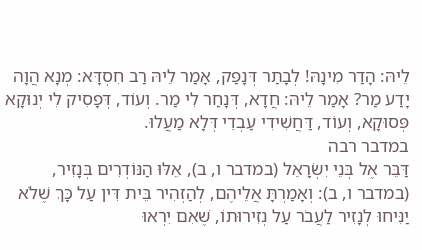לֵיהּ: הָדַר מִינָהּ! לְבָתַר דְּנָפַק, אָמַר לֵיהּ רַב חִסְדָּא: מְנָא הֲוָה יָדַע מַר? אָמַר לֵיהּ: חֲדָא, דְּנָחַר לִי מַר. וְעוֹד, דְּפָסִיק לִי יְנוּקָא פְּסוּקָא, וְעוֹד, דַּחֲשִׁידִי עַבְדֵי דְּלָא מַעֲלוּ.
במדבר רבה
דַּבֵּר אֶל בְּנֵי יִשְׂרָאֵל (במדבר ו, ב), אֵלּוּ הַנּוֹדְרִים בְּנָזִיר, (במדבר ו, ב): וְאָמַרְתָּ אֲלֵיהֶם, לְהַזְהִיר בֵּית דִּין עַל כָּךְ שֶׁלֹא יַנִּיחוּ לְנָזִיר לַעֲבֹר עַל נְזִירוּתוֹ, שֶׁאִם יִרְאוּ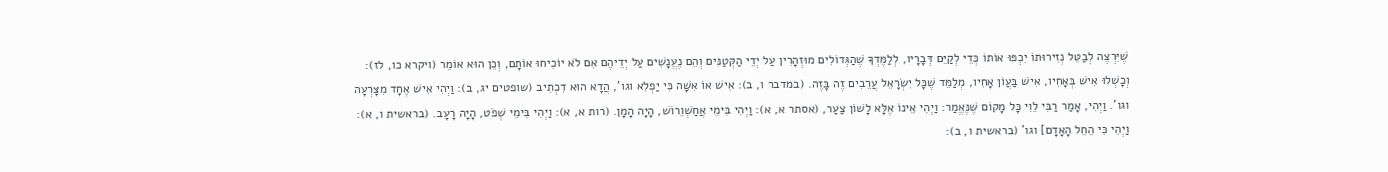שֶׁיִּרְצֶה לְבַטֵּל נְזִירוּתוֹ יִכְפּוּ אוֹתוֹ כְּדֵי לְקַיֵּם דְּבָרָיו, לְלַמֶּדְךָ שֶׁהַגְּדוֹלִים מוּזְהָרִין עַל יְדֵי הַקְּטַנִּים וְהֵם נֶעֱנָשִׁים עַל יְדֵיהֶם אִם לֹא יוֹכִיחוּ אוֹתָם, וְכֵן הוּא אוֹמֵר (ויקרא כו, לז): וְכָשְׁלוּ אִישׁ בְּאָחִיו, אִישׁ בַּעֲוֹן אָחִיו, מְלַמֵּד שֶׁכָּל יִשְׂרָאֵל עֲרֵבִים זֶה בָּזֶה. (במדבר ו, ב): אִישׁ אוֹ אִשָּׁה כִּי יַפְלִא וגו', הֲדָא הוּא דִכְתִיב (שופטים יג, ב): וַיְהִי אִישׁ אֶחָד מִצָּרְעָה וגו'. וַיְהִי, אָמַר רַבִּי לֵוִי כָּל מָקוֹם שֶׁנֶּאֱמַר: וַיְהִי אֵינוֹ אֶלָּא לָשׁוֹן צַעַר, (אסתר א, א): וַיְהִי בִּימֵי אֲחַשְׁוֵרוֹשׁ, הָיָה הָמָן. (רות א, א): וַיְהִי בִּימֵי שְׁפֹט, הָיָה רָעָב. (בראשית ו, א): וַיְהִי כִּי הֵחֵל הָאָדָם] וגו' (בראשית ו, ב):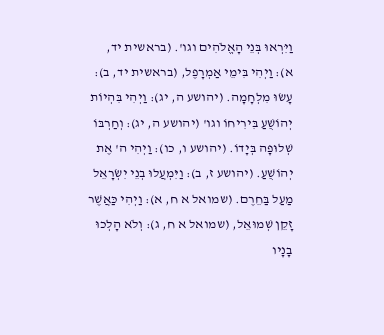וַיִּרְאוּ בְּנֵי הָאֱלֹהִים וגו'. (בראשית יד, א): וַיְהִי בִּימֵי אַמְרָפֶל, (בראשית יד, ב): עָשׂוּ מִלְחָמָה. (יהושע ה, יג): וַיְהִי בִּהְיוֹת יְהוֹשֻׁעַ בִּירִיחוֹ וגו' (יהושע ה, יג): וְחַרְבּוֹ שְׁלוּפָה בְּיָדוֹ. (יהושע ו, כו): וַיְהִי ה' אֶת יְהוֹשֻׁעַ. (יהושע ז, ב): וַיִּמְעֲלוּ בְנֵי יִשְׂרָאֵל מַעַל בַּחֵרֶם. (שמואל א ח, א): וַיְהִי כַּאֲשֶׁר זָקֵן שְׁמוּאֵל, (שמואל א ח, ג): וְלֹא הָלְכוּ בָנָיו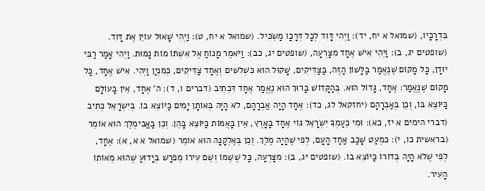בִּדְרָכָיו, (שמואל א יח, יד): וַיְהִי דָּוִד לְכָל דְּרָכָו מַשְׂכִּיל. (שמואל א יח, ט): וַיְהִי שָׁאוּל עוֹיֵן אֶת דָּוִד. (שופטים יג, ב): וַיְהִי אִישׁ אֶחָד מִצָּרְעָה, (שופטים יג, כב): וַיֹּאמֶר מָנוֹחַ אֶל אִשְׁתּוֹ מוֹת נָמוּת. וַיְהִי אָמַר רַבִּי יוּדָן, כָּל מָקוֹם שֶׁנֶּאֱמַר בַּלָּשׁוֹן הַזֶּה, בַּצַּדִּיקִים, שָׁקוּל הוּא כִּשְׁלשִׁים וְאֶחָד צַדִּיקִים, כְּמִנְיַן וַיְהִי. אִישׁ אֶחָד, כָּל מָקוֹם שֶׁנֶּאֱמַר: אֶחָד, גָּדוֹל הוּא. בְּהַקָּדוֹשׁ בָּרוּךְ הוּא נֶאֱמַר אֶחָד דִּכְתִיב (דברים ו, ד): ה' אֶחָד, אֵין בָּעוֹלָם כַּיּוֹצֵא בּוֹ, וְכֵן בְּאַבְרָהָם (יחזקאל לג, כד): אֶחָד הָיָה אַבְרָהָם, לֹא הָיָה בְּאוֹתָן יָמִים כַּיּוֹצֵא בוֹ. בְּיִשְׂרָאֵל כְּתִיב (דברי הימים א יז, כא): וּמִי כְּעַמְךָ יִשְׂרָאֵל גּוֹי אֶחָד בָּאָרֶץ, אֵין בָּאֻמּוֹת כַּיּוֹצֵא בָּהֵן. וְכֵן בַּאֲבִימֶלֶךְ הוּא אוֹמֵר (בראשית כו, י): כִּמְעַט שָׁכַב אַחַד הָעָם, לְפִי שֶׁהָיָה מֶלֶךְ. וְכֵן בְּאֶלְקָנָה הוּא אוֹמֵר (שמואל א א, א): אֶחָד, לְפִי שֶׁלֹא הָיָה בְּדוֹרוֹ כַּיּוֹצֵא בוֹ. (שופטים יג, ב): מִצָּרְעָה, כָּל שֶׁשְּׁמוֹ וְשֵׁם עִירוֹ מְפֹרָשׁ בְּיָדוּעַ שֶׁהוּא מֵאוֹתוֹ הָעִיר.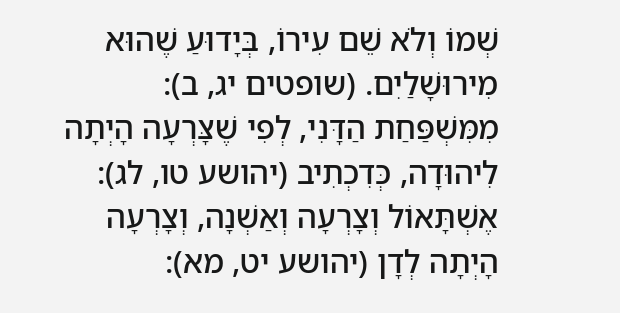שְׁמוֹ וְלֹא שֵׁם עִירוֹ, בְּיָדוּעַ שֶׁהוּא מִירוּשָׁלַיִם. (שופטים יג, ב): מִמִּשְׁפַּחַת הַדָּנִי, לְפִי שֶׁצָּרְעָה הָיְתָה לִיהוּדָה, כְּדִכְתִיב (יהושע טו, לג): אֶשְׁתָּאוֹל וְצָרְעָה וְאַשְׁנָה, וְצָרְעָה הָיְתָה לְדָן (יהושע יט, מא):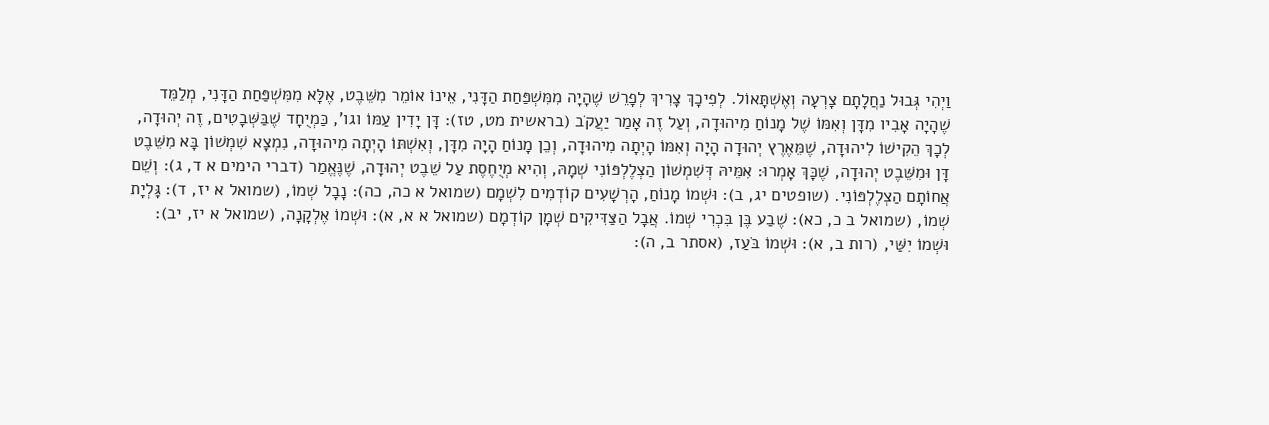וַיְהִי גְּבוּל נַחֲלָתָם צָרְעָה וְאֶשְׁתָּאוֹל. לְפִיכָךְ צָרִיךְ לְפָרֵשׁ שֶׁהָיָה מִמִּשְׁפַּחַת הַדָּנִי, אֵינוֹ אוֹמֵר מִשֵּׁבֶט, אֶלָּא מִמִּשְׁפַּחַת הַדָּנִי, מְלַמֵּד שֶׁהָיָה אָבִיו מִדָּן וְאִמּוֹ שֶׁל מָנוֹחַ מִיהוּדָה, וְעַל זֶה אָמַר יַעֲקֹב (בראשית מט, טז): דָּן יָדִין עַמּוֹ וגו', כַּמְיֻחָד שֶׁבַּשְּׁבָטִים, זֶה יְהוּדָה, לְכָךְ הֵקִישׁוֹ לִיהוּדָה, שֶׁמֵּאֶרֶץ יְהוּדָה הָיָה וְאִמּוֹ הָיְתָה מִיהוּדָה, וְכֵן מָנוֹחַ הָיָה מִדָּן, וְאִשְׁתּוֹ הָיְתָה מִיהוּדָה, נִמְצָא שִׁמְשׁוֹן בָּא מִשֵּׁבֶט דָּן וּמִשֵּׁבֶט יְהוּדָה, שֶׁכָּךְ אָמְרוּ: אִמֵּיהּ דְּשִׁמְשׁוֹן הַצְלֶלְפּוֹנִי שְׁמָהּ, וְהִיא מְיֻחֶסֶת עַל שֵׁבֶט יְהוּדָה, שֶׁנֶּאֱמַר (דברי הימים א ד, ג): וְשֵׁם אֲחוֹתָם הַצְלֶלְפּוֹנִי. (שופטים יג, ב): וּשְׁמוֹ מָנוֹחַ, הָרְשָׁעִים קוֹדְמִים לִשְׁמָם (שמואל א כה, כה): נָבָל שְׁמוֹ, (שמואל א יז, ד): גָּלְיָת שְׁמוֹ, (שמואל ב כ, כא): שֶׁבַע בֶּן בִּכְרִי שְׁמוֹ. אֲבָל הַצַּדִּיקִים שְׁמָן קוֹדְמָם (שמואל א א, א): וּשְׁמוֹ אֶלְקָנָה, (שמואל א יז, יב): וּשְׁמוֹ יִשַּׁי, (רות ב, א): וּשְׁמוֹ בֹּעַז, (אסתר ב, ה):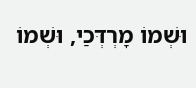וּשְׁמוֹ מָרְדְּכַי, וּשְׁמוֹ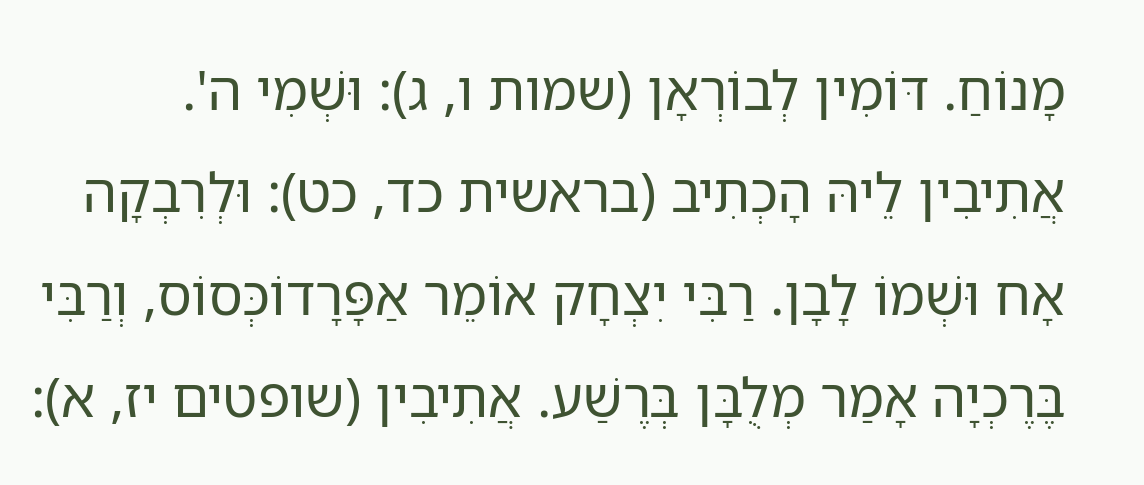מָנוֹחַ. דּוֹמִין לְבוֹרְאָן (שמות ו, ג): וּשְׁמִי ה'. אֲתִיבִין לֵיהּ הָכְתִיב (בראשית כד, כט): וּלְרִבְקָה אָח וּשְׁמוֹ לָבָן. רַבִּי יִצְחָק אוֹמֵר אַפָּרָדוֹכְּסוֹס, וְרַבִּי בֶּרֶכְיָה אָמַר מְלֻבָּן בְּרֶשַׁע. אֲתִיבִין (שופטים יז, א):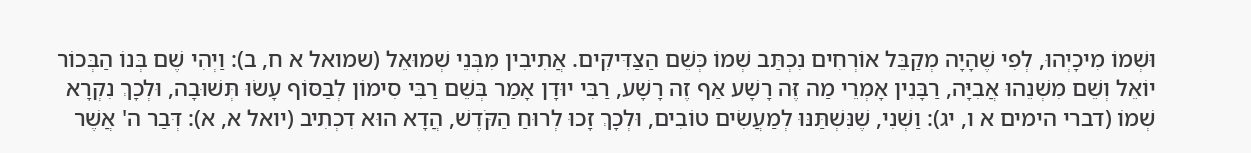וּשְׁמוֹ מִיכָיְהוּ, לְפִי שֶׁהָיָה מְקַבֵּל אוֹרְחִים נִכְתַּב שְׁמוֹ כְּשֵׁם הַצַּדִּיקִים. אֲתִיבִין מִבְּנֵי שְׁמוּאֵל (שמואל א ח, ב): וַיְהִי שֶׁם בְּנוֹ הַבְּכוֹר יוֹאֵל וְשֵׁם מִשְׁנֵהוּ אֲבִיָּה, רַבָּנִין אָמְרֵי מַה זֶּה רָשָׁע אַף זֶה רָשָׁע, רַבִּי יוּדָן אָמַר בְּשֵׁם רַבִּי סִימוֹן לְבַסּוֹף עָשׂוּ תְּשׁוּבָה, וּלְכָךְ נִקְרָא שְׁמוֹ (דברי הימים א ו, יג): וַשְׁנִי, שֶׁנִּשְׁתַּנּוּ לְמַעֲשִׂים טוֹבִים, וּלְכָךְ זָכוּ לְרוּחַ הַקֹּדֶשׁ, הֲדָא הוּא דִכְתִיב (יואל א, א): דְּבַר ה' אֲשֶׁר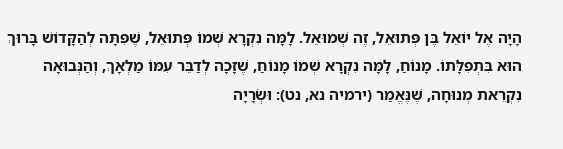הָיָה אֶל יוֹאֵל בֶּן פְּתוּאֵל, זֶה שְׁמוּאֵל. לָמָּה נִקְרָא שְׁמוֹ פְּתוּאֵל, שֶׁפִּתָּה לְהַקָּדוֹשׁ בָּרוּךְ הוּא בִּתְפִלָּתוֹ. מָנוֹחַ, לָמָּה נִקְרָא שְׁמוֹ מָנוֹחַ, שֶׁזָּכָה לְדַבֵּר עִמּוֹ מַלְאָךְ, וְהַנְּבוּאָה נִקְרֵאת מְנוּחָה, שֶׁנֶּאֱמַר (ירמיה נא, נט): וּשְׂרָיָה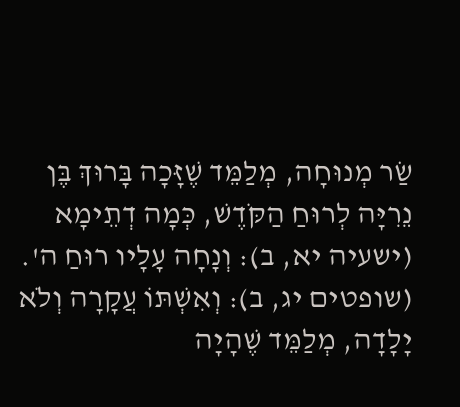שַׂר מְנוּחָה, מְלַמֵּד שֶׁזָּכָה בָּרוּךְ בֶּן נֵרִיָּה לְרוּחַ הַקֹּדֶשׁ, כְּמָה דְתֵימָא (ישעיה יא, ב): וְנָחָה עָלָיו רוּחַ ה'. (שופטים יג, ב): וְאִשְׁתּוֹ עֲקָרָה וְלֹא יָלָדָה, מְלַמֵּד שֶׁהָיָה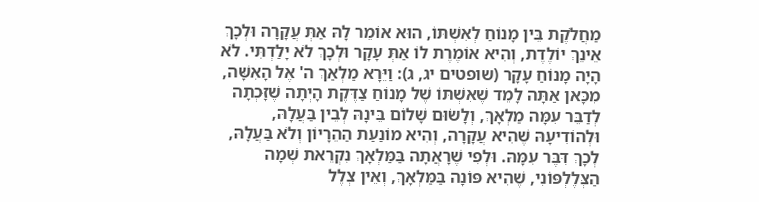מַחֲלֹקֶת בֵּין מָנוֹחַ לְאִשְׁתּוֹ, הוּא אוֹמֵר לָהּ אַתְּ עֲקָרָה וּלְכָךְ אֵינֵךְ יוֹלֶדֶת, וְהִיא אוֹמֶרֶת לוֹ אַתְּ עָקָר וּלְכָךְ לֹא יָלַדְתִּי. לֹא הָיָה מָנוֹחַ עָקָר (שופטים יג, ג): וַיֵּרָא מַלְאַךְ ה' אֶל הָאִשָּׁה, מִכָּאן אַתָּה לָמֵד שֶׁאִשְׁתּוֹ שֶׁל מָנוֹחַ צַדֶּקֶת הָיְתָה שֶׁזָּכְתָה לְדַבֵּר עִמָּה מַלְאָךְ, וְלָשׂוּם שָׁלוֹם בֵּינָהּ לְבֵין בַּעֲלָהּ, וּלְהוֹדִיעָהּ שֶׁהִיא עֲקָרָה, וְהִיא מוֹנַעַת הַהֵרָיוֹן וְלֹא בַּעֲלָהּ, לְכָךְ דִּבֶּר עִמָּהּ. וּלְפִי שֶׁרָאֲתָה בַּמַּלְאָךְ נִקְרֵאת שְׁמָה הַצְּלֶלְפּוֹנִי, שֶׁהִיא פּוֹנָה בַּמַּלְאָךְ, וְאֵין צְלֶל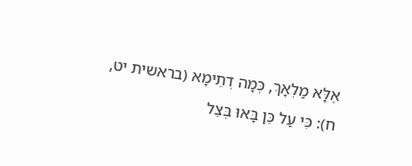אֶלָּא מַלְאָךְ, כְּמָה דְתֵימָא (בראשית יט, ח): כִּי עַל כֵּן בָּאוּ בְּצֵל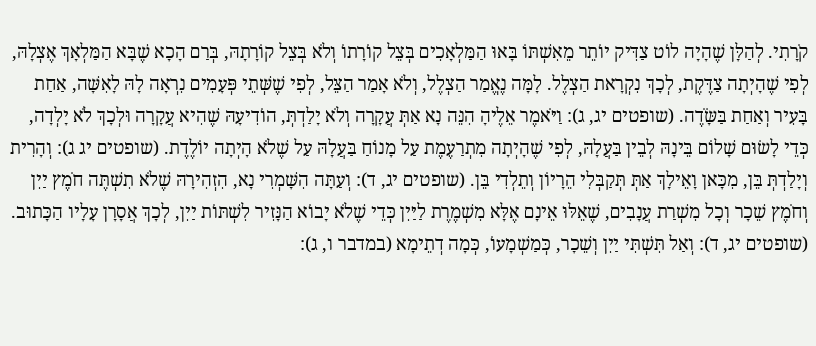קֹרָתִי. לְהַלָּן שֶׁהָיָה לוֹט צַדִּיק יוֹתֵר מֵאִשְׁתּוֹ בָּאוּ הַמַּלְאָכִים בְּצֵל קוֹרָתוֹ וְלֹא בְּצֵל קוֹרָתָהּ, בְּרַם הָכָא שֶׁבָּא הַמַּלְאָךְ אֶצְלָהּ, לְפִי שֶׁהָיְתָה צַדֶּקֶת, לְכָךְ נִקְרָאת הַצְלֶל. לָמָּה נֶאֱמַר הַצְלֶל, וְלֹא אָמַר הַצֵּל, לְפִי שֶׁשְּׁתֵי פְּעָמִים נִרְאָה לָהּ לָאִשָּׁה, אַחַת בָּעִיר וְאַחַת בַּשָֹּׂדֶה. (שופטים יג, ג): וַיֹּאמֶר אֵלֶיהָ הִנֵּה נָא אַתְּ עֲקָרָה וְלֹא יָלַדְתְּ, הוֹדִיעָהּ שֶׁהִיא עֲקָרָה וּלְכָךְ לֹא יָלְדָה, כְּדֵי לָשׂוּם שָׁלוֹם בֵּינָהּ לְבֵין בַּעֲלָהּ, לְפִי שֶׁהָיְתָה מִתְרַעֶמֶת עַל מָנוֹחַ בַּעֲלָהּ עַל שֶׁלֹא הָיְתָה יוֹלֶדֶת. (שופטים יג ג): וְהָרִית וְיָלַדְתְּ בֵּן, מִכָּאן וָאֵילָךְ אַתְּ תְּקַבְּלִי הֵרָיוֹן וְתֵלְדִי בֵּן. (שופטים יג, ד): וְעַתָּה הִשָּׁמְרִי נָא, הִזְהִירָהּ שֶׁלֹא תִשְׁתֶּה חֹמֶץ יַיִן וְחֹמֶץ שֵׁכָר וְכָל מִשְׁרַת עֲנָבִים, שֶׁאֵלּוּ אֵינָם אֶלָּא מִשְׁמֶרֶת לַיַּיִן כְּדֵי שֶׁלֹא יָבוֹא הַנָּזִיר לִשְׁתּוֹת יַיִן, לְכָךְ אֲסָרָן עָלָיו הַכָּתוּב. (שופטים יג, ד): וְאַל תִּשְׁתִּי יַיִן וְשֵׁכָר, כְּמַשְׁמָעוֹ, כְּמָה דְתֵימָא (במדבר ו, ג):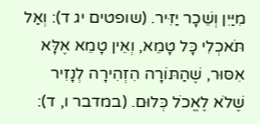מִיַּיִן וְשֵׁכָר יַזִּיר. (שופטים יג ד): וְאַל תֹּאכְלִי כָּל טָמֵא, וְאֵין טָמֵא אֶלָּא אִסּוּר, שֶׁהַתּוֹרָה הִזְהִירָה לְנָזִיר שֶׁלֹא לֶאֱכֹל כְּלוּם. (במדבר ו, ד):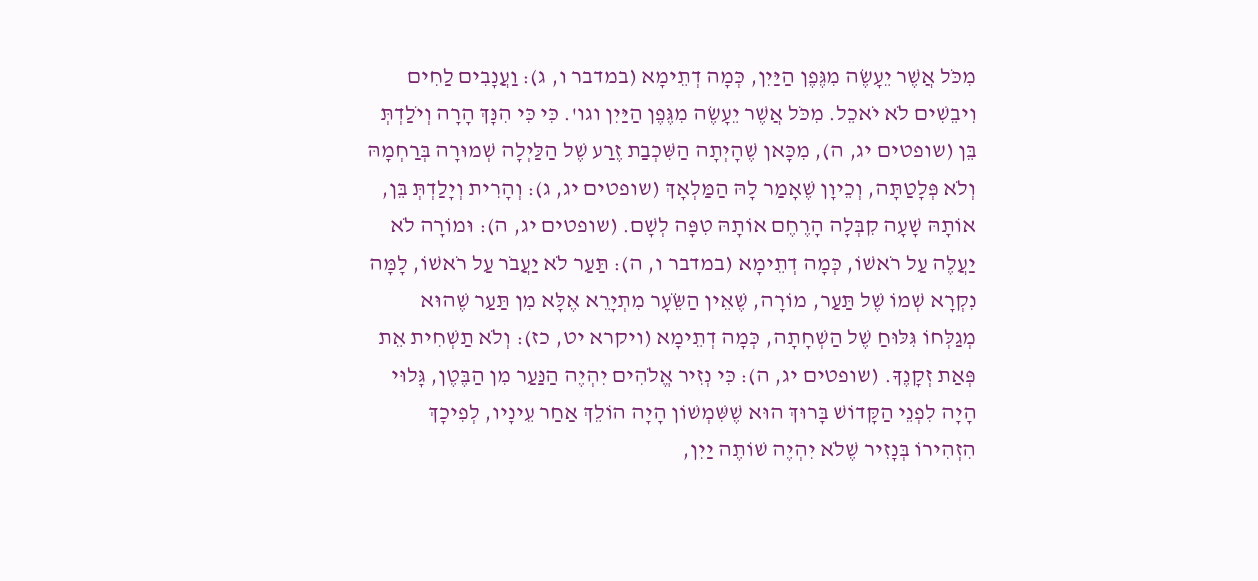מִכֹּל אֲשֶׁר יֵעָשֶׂה מִגֶּפֶן הַיַּיִן, כְּמָה דְתֵימָא (במדבר ו, ג): וַעֲנָבִים לַחִים וִיבֵשִׁים לֹא יֹאכֵל. מִכֹּל אֲשֶׁר יֵעָשֶׂה מִגֶּפֶן הַיַּיִן וגו'. כִּי כִּי הִנָּךְ הָרָה וְיֹלַדְתְּ בֵּן (שופטים יג, ה), מִכָּאן שֶׁהָיְתָה הַשִּׁכְבַת זֶרַע שֶׁל הַלַּיְלָה שְׁמוּרָה בְּרַחְמָהּ וְלֹא פְּלָטַתָּה, וְכֵיוָן שֶׁאָמַר לָהּ הַמַּלְאָךְ (שופטים יג, ג): וְהָרִית וְיָלַדְתְּ בֵּן, אוֹתָהּ שָׁעָה קִבְּלָה הָרֶחֶם אוֹתָהּ טִפָּה לְשָׁם. (שופטים יג, ה): וּמוֹרָה לֹא יַעֲלֶה עַל רֹאשׁוֹ, כְּמָה דְתֵימָא (במדבר ו, ה): תַּעַר לֹא יַעֲבֹר עַל רֹאשׁוֹ, לָמָּה נִקְרָא שְׁמוֹ שֶׁל תַּעַר, מוֹרָה, שֶׁאֵין הַשֵֹּׂעָר מִתְיָרֵא אֶלָּא מִן תַּעַר שֶׁהוּא מְגַלְּחוֹ גִּלּוּחַ שֶׁל הַשְׁחָתָה, כְּמָה דְתֵימָא (ויקרא יט, כז): וְלֹא תַשְׁחִית אֵת פְּאַת זְקָנֶךָ. (שופטים יג, ה): כִּי נְזִיר אֱלֹהִים יִהְיֶה הַנַּעַר מִן הַבֶּטֶן, גָּלוּי הָיָה לִפְנֵי הַקָּדוֹשׁ בָּרוּךְ הוּא שֶׁשִּׁמְשׁוֹן הָיָה הוֹלֵךְ אַחַר עֵינָיו, לְפִיכָךְ הִזְהִירוֹ בְּנָזִיר שֶׁלֹא יִהְיֶה שׁוֹתֶה יַיִן,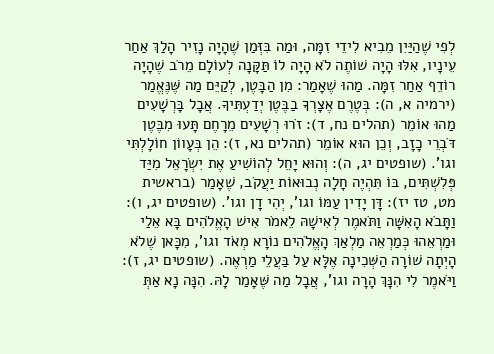לְפִי שֶׁהַיַּיִן מֵבִיא לִידֵי זִמָּה, וּמַה בִּזְּמַן שֶׁהָיָה נָזִיר הָלַךְ אַחַר עֵינָיו, אִלּוּ הָיָה שׁוֹתֶה לֹא הָיָה לוֹ תַּקָּנָה לְעוֹלָם מֵרֹב שֶׁהָיָה רוֹדֵף אַחַר זִמָּה. מַהוּ שֶׁאָמַר: מִן הַבָּטֶן, לְקַיֵּם מַה שֶּׁנֶּאֱמַר (ירמיה א, ה): בְּטֶרֶם אֶצָרְךָ בַבֶּטֶן יְדַעְתִּיךָ. אֲבָל בָּרְשָׁעִים מַהוּ אוֹמֵר (תהלים נח, ד): זֹרוּ רְשָׁעִים מֵרָחֶם תָּעוּ מִבֶּטֶן דֹּבְרֵי כָזָב, וְכֵן הוּא אוֹמֵר (תהלים נא, ז): הֵן בְּעָווֹן חוֹלָלְתִּי וגו'. (שופטים יג, ה): וְהוּא יָחֵל לְהוֹשִׁיעַ אֶת יִשְׂרָאֵל מִיַּד פְּלִשְׁתִּים, בּוֹ תִּהְיֶה חָלָה נְבוּאוֹת יַעֲקֹב, שֶׁאָמַר (בראשית מט, טז יז): דָּן יָדִין עַמּוֹ וגו', יְהִי דָן וגו'. (שופטים יג, ו): וַתָּבֹא הָאִשָּׁה וַתֹּאמֶר לְאִישָׁהּ לֵאמֹר אִישׁ הָאֱלֹהִים בָּא אֵלַי וּמַרְאֵהוּ כְּמַרְאֵה מַלְאַךְ הָאֱלֹהִים נוֹרָא מְאֹד וגו', מִכָּאן שֶׁלֹא הָיְתָה שׁוֹרָה הַשְּׁכִינָה אֶלָּא עַל בַּעֲלֵי מַרְאֶה. (שופטים יג, ז): וַיֹּאמֶר לִי הִנָּךְ הָרָה וגו', אֲבָל מַה שֶּׁאָמַר לָהּ. הִנָּה נָא אַתְּ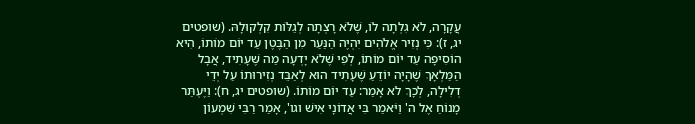עֲקָרָה, לֹא גִלְתָה לוֹ, שֶׁלֹא רָצְתָה לְגַלּוֹת קִלְקוּלָהּ. (שופטים יג, ז): כִּי נְזִיר אֱלֹהִים יִהְיֶה הַנַּעַר מִן הַבֶּטֶן עַד יוֹם מוֹתוֹ, הִיא הוֹסִיפָה עַד יוֹם מוֹתוֹ, לְפִי שֶׁלֹא יָדְעָה מַה שֶּׁעָתִיד, אֲבָל הַמַּלְאָךְ שֶׁהָיָה יוֹדֵעַ שֶׁעָתִיד הוּא לְאַבֵּד נְזִירוּתוֹ עַל יְדֵי דְלִילָה, לְכָךְ לֹא אָמַר: עַד יוֹם מוֹתוֹ. (שופטים יג, ח): וַיֶּעְתַּר מָנוֹחַ אֶל ה' וַיֹּאמַר בִּי אֲדוֹנָי אִישׁ וגו', אָמַר רַבִּי שִׁמְעוֹן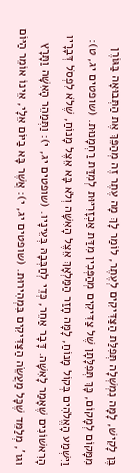בֶּן לָקִישׁ, לָמָּה נִמְשְׁלָה תְּפִלַּת הַצַּדִּיקִים לְעֶתֶר, לוֹמַר לָךְ מָה עֶתֶר זֶה מְהַפֵּךְ אֶת הַתְּבוּאָה בַּגּוֹרֶן מִמָּקוֹם לְמָקוֹם, כָּךְ תְּפִלָּתָן שֶׁל צַדִּיקִים מְהַפְּכִין מִדַּת אַכְזָרִיּוּת לְמִדַּת רַחְמָנוּת. (שופטים יג, ט): וַיִּשְׁמַע הָאֱלֹהִים בְּקוֹל מָנוֹחַ, לָמָּה חָזַר הַמַּלְאָךְ אֵצֶל הָאִשָּׁה וְלֹא בָּא אֵצֶל מָנוֹחַ, שֶׁלֹא לִפְסֹל דְּבָרָיו הָרִאשׁוֹנִים שֶׁאָמַר לָאִשָּׁה. דָּבָר אַחֵר, כְּדֵי לְחַבְּבָהּ בְּעֵינָיו. (שופטים יג, י): וַתְּמַהֵר הָאִשָּׁה וַתָּרָץ וגו', מְלַמֵּד שֶׁכָּל מַעֲשֵׂה הַצַּדִּיקִים בִּמְהִירוּת. (שופטים יג, י): אֲשֶׁר בָּא בַיּוֹם אֵלָי, אֵינוֹ אוֹמֵר הַיּוֹם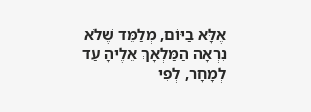אֶלָּא בַיּוֹם, מְלַמֵּד שֶׁלֹא נִרְאָה הַמַּלְאָךְ אֵלֶיהָ עַד לְמָחָר, לְפִי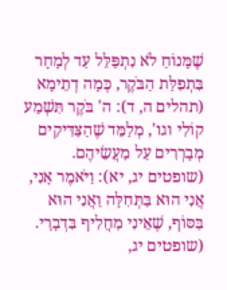שֶׁמָּנוֹחַ לֹא נִתְפַּלֵּל עַד לְמָחָר בִּתְפִלַּת הַבֹּקֶר, כְּמָה דְתֵימָא (תהלים ה, ד): ה' בֹּקֶר תִּשְׁמַע קוֹלִי וגו', מְלַמֵּד שֶׁהַצַּדִּיקִים מְבָרְרִים עַל מַעֲשֵׂיהֶם. (שופטים יג, יא): וַיֹּאמֶר אָנִי, אֲנִי הוּא בַּתְּחִלָּה וַאֲנִי הוּא בַּסּוֹף, שֶׁאֵינִי מַחֲלִיף בִּדְבָרָי. (שופטים יג,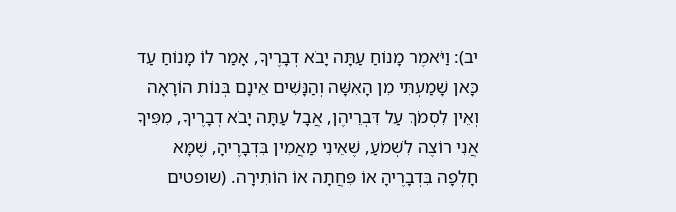יב): וַיֹּאמֶר מָנוֹחַ עַתָּה יָבֹא דְבָרֶיךָ, אָמַר לוֹ מָנוֹחַ עַד כָּאן שָׁמַעְתִּי מִן הָאִשָּׁה וְהַנָּשִׁים אֵינָם בְּנוֹת הוֹרָאָה וְאֵין לִסְמֹךְ עַל דִּבְרֵיהֶן, אֲבָל עַתָּה יָבֹא דְבָרֶיךָ, מִפִּיךָ אֲנִי רוֹצֶה לִשְׁמֹעַ, שֶׁאֵינִי מַאֲמִין בִּדְבָרֶיהָ, שֶׁמָּא חָלְפָה בִּדְבָרֶיהָ אוֹ פִּחֲתָה אוֹ הוֹתִירָה. (שופטים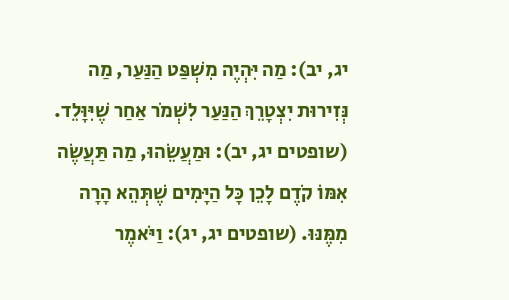יג, יב): מַה יִּהְיֶה מִשְׁפַּט הַנַּעַר, מַה נְּזִירוּת יִצְטָרֵךְ הַנַּעַר לִשְׁמֹר אַחַר שֶׁיִּוָּלֵד. (שופטים יג, יב): וּמַעֲשֵׂהוּ, מַה תַּעֲשֶׂה אִמּוֹ קֹדֶם לָכֵן כָּל הַיָּמִים שֶׁתְּהֵא הָרָה מִמֶּנּוּ. (שופטים יג, יג): וַיֹּאמֶר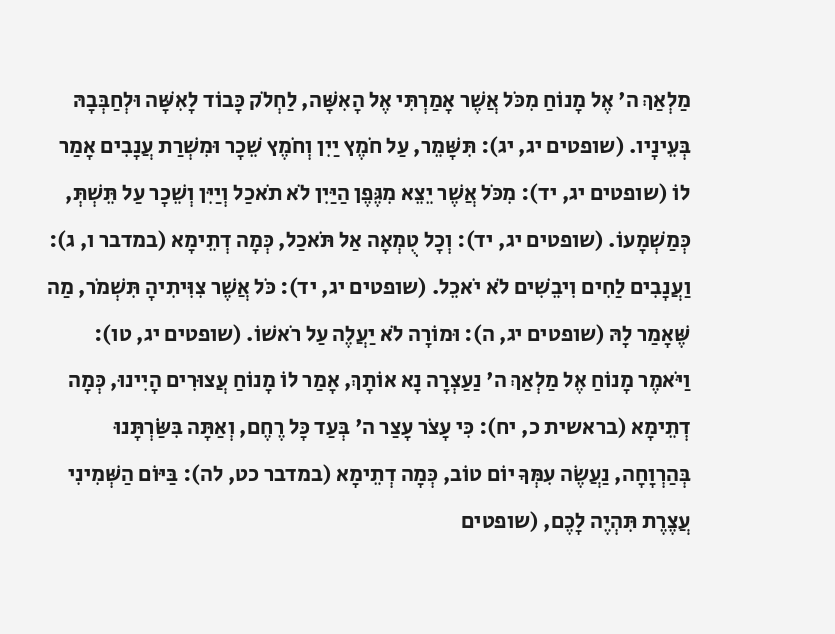מַלְאַךְ ה' אֶל מָנוֹחַ מִכֹּל אֲשֶׁר אָמַרְתִּי אֶל הָאִשָּׁה, לַחְלֹק כָּבוֹד לָאִשָּׁה וּלְחַבְּבָהּ בְּעֵינָיו. (שופטים יג, יג): תִּשָּׁמֵר, עַל חֹמֶץ יַיִן וְחֹמֶץ שֵׁכָר וּמִשְׁרַת עֲנָבִים אָמַר לוֹ (שופטים יג, יד): מִכֹּל אֲשֶׁר יֵצֵא מִגֶּפֶן הַיַּיִן לֹא תֹאכַל וְיַיִּן וְשֵׁכָר עַל תֵּשְׁתְּ, כְּמַשְׁמָעוֹ. (שופטים יג, יד): וְכָל טֻמְאָה אַל תֹּאכַל, כְּמָה דְתֵימָא (במדבר ו, ג): וַעֲנָבִים לַחִים וִיבֵשִׁים לֹא יֹאכֵל. (שופטים יג, יד): כֹּל אֲשֶׁר צִוִּיתִיהָ תִּשְׁמֹר, מַה שֶּׁאָמַר לָהּ (שופטים יג, ה): וּמוֹרָה לֹא יַעֲלֶה עַל רֹאשׁוֹ. (שופטים יג, טו): וַיֹּאמֶר מָנוֹחַ אֶל מַלְאַךְ ה' נַעַצְרָה נָא אוֹתָךְ, אָמַר לוֹ מָנוֹחַ עֲצוּרִים הָיִינוּ, כְּמָה דְתֵימָא (בראשית כ, יח): כִּי עָצֹר עָצַר ה' בְּעַד כָּל רֶחֶם, וְאַתָּה בִּשַֹּׂרְתָּנוּ בְּהַרְוָחָה, נַעֲשֶׂה עִמְּךָ יוֹם טוֹב, כְּמָה דְתֵימָא (במדבר כט, לה): בַּיּוֹם הַשְּׁמִינִי עֲצֶרֶת תִּהְיֶה לָכֶם, (שופטים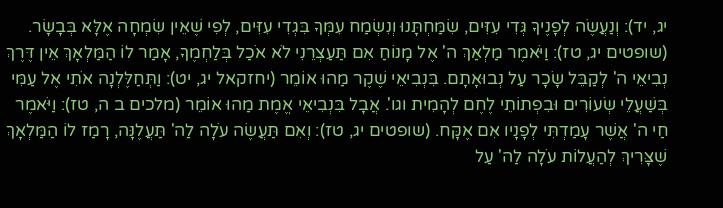יג, יד): וְנַעֲשֶׂה לְפָנֶיךָ גְּדִי עִזִּים, שִׂמַּחְתָּנוּ וְנִשְׂמַח עִמְּךָ בִּגְדִי עִזִּים, לְפִי שֶׁאֵין שִׂמְחָה אֶלָּא בְּבָשָׂר. (שופטים יג, טז): וַיֹּאמֶר מַלְאַךְ ה' אֶל מָנוֹחַ אִם תַּעַצְרֵנִי לֹא אֹכַל בְּלַחְמֶךָ, אָמַר לוֹ הַמַּלְאָךְ אֵין דֶּרֶךְ נְבִיאֵי ה' לְקַבֵּל שָׂכָר עַל נְבוּאָתָם. בִּנְבִיאֵי שֶׁקֶר מַהוּ אוֹמֵר (יחזקאל יג, יט): וַתְּחַלֶּלְנָה אֹתִי אֶל עַמִּי בְּשַׁעֲלֵי שְׂעוֹרִים וּבִפְתוֹתֵי לֶחֶם לְהָמִית וגו'. אֲבָל בִּנְבִיאֵי אֱמֶת מַהוּ אוֹמֵר (מלכים ב ה, טז): וַיֹּאמֶר חַי ה' אֲשֶׁר עָמַדְתִּי לְפָנָיו אִם אֶקָּח. (שופטים יג, טז): וְאִם תַּעֲשֶׂה עֹלָה לַה' תַּעֲלֶנָּה, רָמַז לוֹ הַמַּלְאָךְ שֶׁצָּרִיךְ לְהַעֲלוֹת עֹלָה לַה' עַל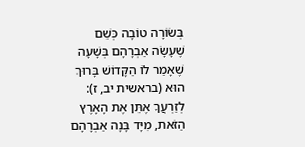בְּשׂוֹרָה טוֹבָה כְּשֵׁם שֶׁעָשָׂה אַבְרָהָם בְּשָׁעָה שֶׁאָמַר לוֹ הַקָּדוֹשׁ בָּרוּךְ הוּא (בראשית יב, ז): לְזַרְעֲךָ אֶתֵּן אֶת הָאָרֶץ הַזֹּאת, מִיָּד בָּנָה אַבְרָהָם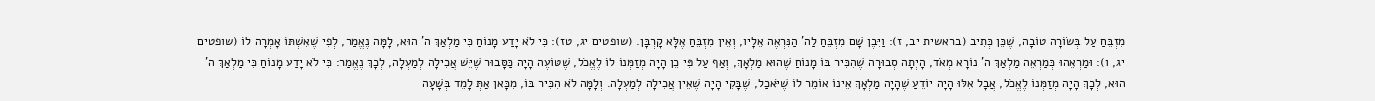מִזְבֵּחַ עַל בְּשׂוֹרָה טוֹבָה, שֶׁכֵּן כְּתִיב (בראשית יב, ז): וַיִּבֶן שָׁם מִזְבֵּחַ לַה' הַנִּרְאֶה אֵלָיו, וְאֵין מִזְבֵּחַ אֶלָּא קָרְבָּן. (שופטים יג, טז): כִּי לֹא יָדַע מָנוֹחַ כִּי מַלְאַךְ ה' הוּא, לָמָּה נֶאֱמַר, לְפִי שֶׁאִשְׁתּוֹ אָמְרָה לוֹ (שופטים יג, ו): וּמַרְאֵהוּ כְּמַרְאֵה מַלְאַךְ ה' נוֹרָא מְאֹד, הָיְתָה סְבוּרָה שֶׁהִכִּיר בּוֹ מָנוֹחַ שֶׁהוּא מַלְאָךְ, וְאַף עַל פִּי כֵן הָיָה מְזַמְּנוֹ לוֹ לֶאֱכֹל, שֶׁטּוֹעֶה הָיָה כַּסָּבוּר שֶׁיֵּשׁ אֲכִילָה לְמַעְלָה, לְכָךְ נֶאֱמַר: כִּי לֹא יָדַע מָנוֹחַ כִּי מַלְאַךְ ה' הוּא, לְכָךְ הָיָה מְזַמְּנוֹ לֶאֱכֹל, אֲבָל אִלּוּ הָיָה יוֹדֵעַ שֶׁהָיָה מַלְאָךְ אֵינוֹ אוֹמֵר לוֹ שֶׁיֹּאכַל, שֶׁבָּקִי הָיָה שֶׁאֵין אֲכִילָה לְמַעְלָה. וְלָמָּה לֹא הִכִּיר בּוֹ, מִכָּאן אַתְּ לָמֵד בְּשָׁעָה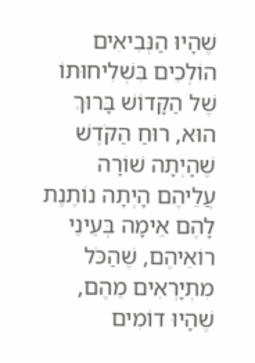שֶׁהָיוּ הַנְּבִיאִים הוֹלְכִים בִּשְׁלִיחוּתוֹ שֶׁל הַקָּדוֹשׁ בָּרוּךְ הוּא, רוּחַ הַקֹּדֶשׁ שֶׁהָיְתָה שׁוֹרָה עֲלֵיהֶם הָיְתָה נוֹתֶנֶת לָהֶם אֵימָה בְּעֵינֵי רוֹאֵיהֶם, שֶׁהַכֹּל מִתְיָרְאִים מֵהֶם, שֶׁהָיוּ דוֹמִים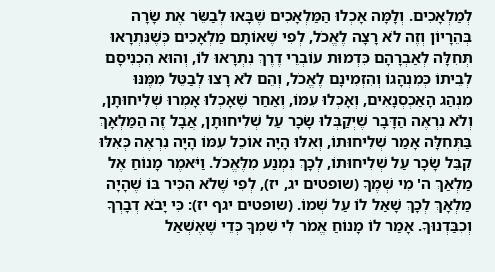לְמַלְאָכִים. וְלָמָּה אָכְלוּ הַמַּלְאָכִים שֶׁבָּאוּ לְבַשֵֹּׂר אֶת שָׂרָה בְּהֵרָיוֹן וְזֶה לֹא רָצָה לֶאֱכֹל, לְפִי שֶׁאוֹתָם מַלְאָכִים כְּשֶׁנִּתְרָאוּ תְּחִלָּה לְאַבְרָהָם כִּדְמוּת עוֹבְרֵי דֶרֶךְ נִתְרָאוּ לוֹ, וְהוּא הִכְנִיסָם לְבֵיתוֹ כְּמִנְהָגוֹ וְהִזְמִינָם לֶאֱכֹל, וְהֵם לֹא רָצוּ לְבַטֵּל מִמֶּנּוּ מִנְהַג הָאַכְסְנָאִים, וְאָכְלוּ עִמּוֹ, וְאַחַר שֶׁאָכְלוּ אָמְרוּ שְׁלִיחוּתָן, וְלֹא נִרְאֶה הַדָּבָר שֶׁיְקַבְּלוּ שָׂכָר עַל שְׁלִיחוּתָן, אֲבָל זֶה הַמַּלְאָךְ בַּתְּחִלָּה אָמַר שְׁלִיחוּתוֹ, וְאִלּוּ הָיָה אוֹכֵל עִמּוֹ הָיָה נִרְאֶה כְּאִלּוּ קִבֵּל שָׂכָר עַל שְׁלִיחוּתוֹ, לְכָךְ נִמְנַע מִלֶּאֱכֹל. וַיֹּאמֶר מָנוֹחַ אֶל מַלְאַךְ ה' מִי שְׁמֶךָ (שופטים יג, יז), לְפִי שֶׁלֹא הִכִּיר בּוֹ שֶׁהָיָה מַלְאָךְ לְכָךְ שָׁאַל לוֹ עַל שְׁמוֹ. (שופטים יגף יז): כִּי יָבֹא דְבָרְךָ וְכִבַּדְנוּךָ. אָמַר לוֹ מָנוֹחַ אֱמֹר לִי שִׁמְךָ כְּדֵי שֶׁאֶשְׁאַל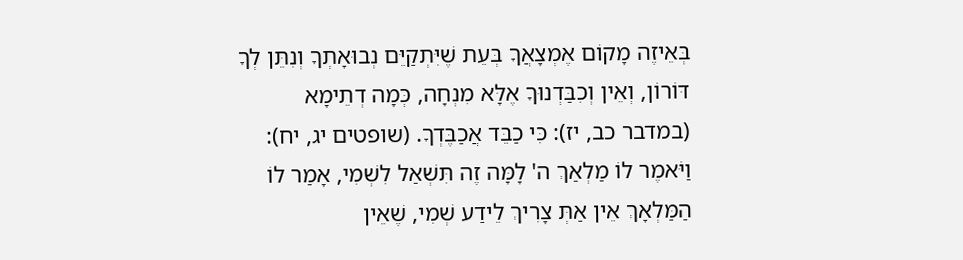בְּאֵיזֶה מָקוֹם אֶמְצָאֲךָ בְּעֵת שֶׁיִּתְקַיֵּם נְבוּאָתְךָ וְנִתֵּן לְךָ דּוֹרוֹן, וְאֵין וְכִבַּדְנוּךָ אֶלָּא מִנְחָה, כְּמָה דְתֵימָא (במדבר כב, יז): כִּי כַבֵּד אֲכַבֶּדְךָ. (שופטים יג, יח): וַיֹּאמֶר לוֹ מַלְאַךְ ה' לָמָּה זֶה תִּשְׁאַל לִשְׁמִי, אָמַר לוֹ הַמַּלְאָךְ אֵין אַתְּ צָרִיךְ לֵידַע שְׁמִי, שֶׁאֵין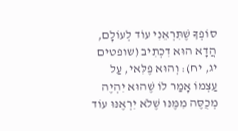סוֹפְךָ שֶׁתִּרְאֵנִי עוֹד לְעוֹלָם, הֲדָא הוּא דִכְתִיב (שופטים יג, יח): וְהוּא פֶלִּאי, עַל עַצְמוֹ אָמַר לוֹ שֶׁהוּא יִהְיֶה מְכֻסֶּה מִמֶּנּוּ שֶׁלֹא יִרְאֶנּוּ עוֹד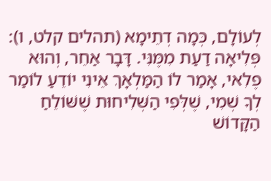לְעוֹלָם, כְּמָה דְתֵימָא (תהלים קלט, ו): פְּלִיאָה דַעַת מִמֶּנִּי. דָּבָר אַחֵר, וְהוּא פֶלִאי, אָמַר לוֹ הַמַּלְאָךְ אֵינִי יוֹדֵעַ לוֹמַר לְךָ שְׁמִי, שֶׁלְּפִי הַשְּׁלִיחוּת שֶׁשּׁוֹלֵחַ הַקָּדוֹשׁ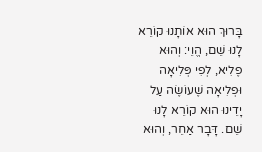בָּרוּךְ הוּא אוֹתָנוּ קוֹרֵא לָנוּ שֵׁם, הֱוֵי: וְהוּא פֶלִיא, לְפִי פְּלִיאָה וּפְלִיאָה שֶׁעוֹשֶׂה עַל יָדֵינוּ הוּא קוֹרֵא לָנוּ שֵׁם. דָּבָר אַחֵר, וְהוּא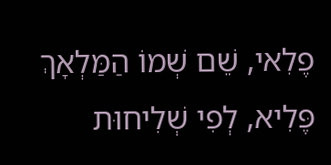פֶלִאי, שֵׁם שְׁמוֹ הַמַּלְאָךְ פֶּלִיא, לְפִי שְׁלִיחוּת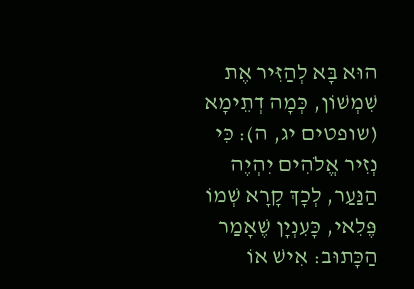הוּא בָּא לְהַזִּיר אֶת שִׁמְשׁוֹן, כְּמָה דְתֵימָא (שופטים יג, ה): כִּי נְזִיר אֱלֹהִים יִהְיֶה הַנַּעַר, לְכָךְ קָרָא שְׁמוֹ פֶּלִאי, כָּעִנְיָן שֶׁאָמַר הַכָּתוּב: אִישׁ אוֹ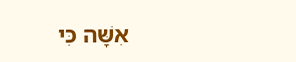אִשָּׁה כִּי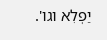יַפְלִא וגו'.